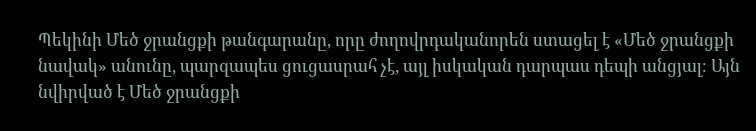Պեկինի Մեծ ջրանցքի թանգարանը, որը ժողովրդականորեն ստացել է «Մեծ ջրանցքի նավակ» անունը, պարզապես ցուցասրահ չէ, այլ իսկական դարպաս դեպի անցյալ։ Այն նվիրված է Մեծ ջրանցքի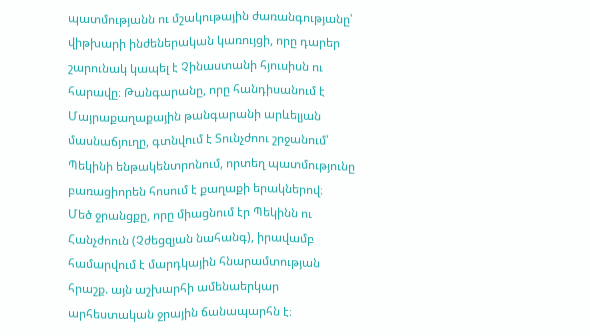պատմությանն ու մշակութային ժառանգությանը՝ վիթխարի ինժեներական կառույցի, որը դարեր շարունակ կապել է Չինաստանի հյուսիսն ու հարավը։ Թանգարանը, որը հանդիսանում է Մայրաքաղաքային թանգարանի արևելյան մասնաճյուղը, գտնվում է Տունչժոու շրջանում՝ Պեկինի ենթակենտրոնում, որտեղ պատմությունը բառացիորեն հոսում է քաղաքի երակներով։
Մեծ ջրանցքը, որը միացնում էր Պեկինն ու Հանչժոուն (Չժեցզյան նահանգ), իրավամբ համարվում է մարդկային հնարամտության հրաշք. այն աշխարհի ամենաերկար արհեստական ջրային ճանապարհն է։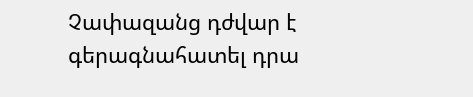Չափազանց դժվար է գերագնահատել դրա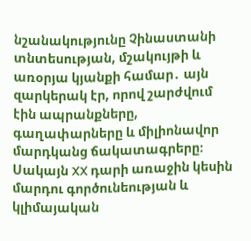նշանակությունը Չինաստանի տնտեսության, մշակույթի և առօրյա կյանքի համար․ այն զարկերակ էր, որով շարժվում էին ապրանքները, գաղափարները և միլիոնավոր մարդկանց ճակատագրերը։ Սակայն XX դարի առաջին կեսին մարդու գործունեության և կլիմայական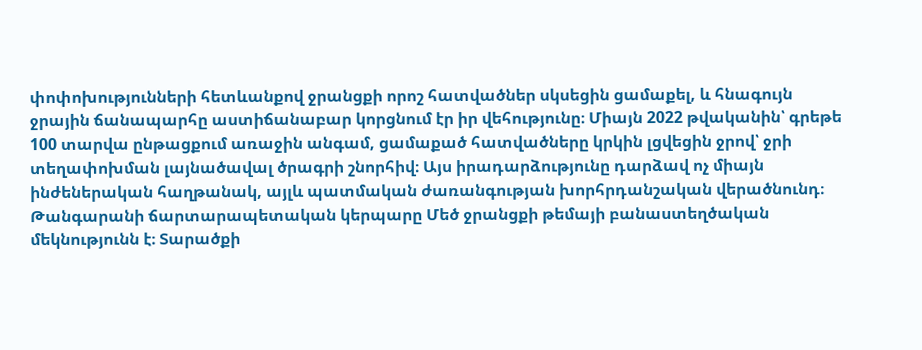փոփոխությունների հետևանքով ջրանցքի որոշ հատվածներ սկսեցին ցամաքել, և հնագույն ջրային ճանապարհը աստիճանաբար կորցնում էր իր վեհությունը։ Միայն 2022 թվականին՝ գրեթե 100 տարվա ընթացքում առաջին անգամ, ցամաքած հատվածները կրկին լցվեցին ջրով՝ ջրի տեղափոխման լայնածավալ ծրագրի շնորհիվ։ Այս իրադարձությունը դարձավ ոչ միայն ինժեներական հաղթանակ, այլև պատմական ժառանգության խորհրդանշական վերածնունդ։
Թանգարանի ճարտարապետական կերպարը Մեծ ջրանցքի թեմայի բանաստեղծական մեկնությունն է։ Տարածքի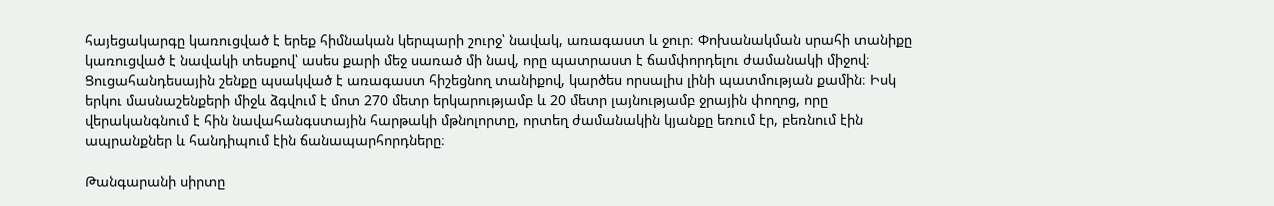հայեցակարգը կառուցված է երեք հիմնական կերպարի շուրջ՝ նավակ, առագաստ և ջուր։ Փոխանակման սրահի տանիքը կառուցված է նավակի տեսքով՝ ասես քարի մեջ սառած մի նավ, որը պատրաստ է ճամփորդելու ժամանակի միջով։ Ցուցահանդեսային շենքը պսակված է առագաստ հիշեցնող տանիքով, կարծես որսալիս լինի պատմության քամին։ Իսկ երկու մասնաշենքերի միջև ձգվում է մոտ 270 մետր երկարությամբ և 20 մետր լայնությամբ ջրային փողոց, որը վերականգնում է հին նավահանգստային հարթակի մթնոլորտը, որտեղ ժամանակին կյանքը եռում էր, բեռնում էին ապրանքներ և հանդիպում էին ճանապարհորդները։

Թանգարանի սիրտը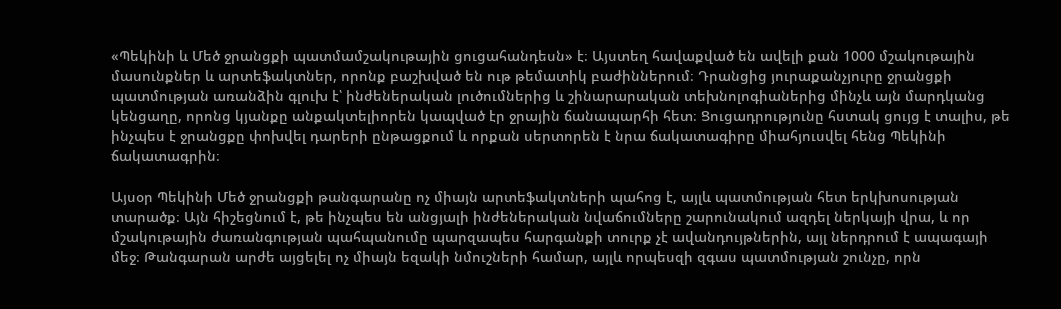«Պեկինի և Մեծ ջրանցքի պատմամշակութային ցուցահանդեսն» է։ Այստեղ հավաքված են ավելի քան 1000 մշակութային մասունքներ և արտեֆակտներ, որոնք բաշխված են ութ թեմատիկ բաժիններում։ Դրանցից յուրաքանչյուրը ջրանցքի պատմության առանձին գլուխ է՝ ինժեներական լուծումներից և շինարարական տեխնոլոգիաներից մինչև այն մարդկանց կենցաղը, որոնց կյանքը անքակտելիորեն կապված էր ջրային ճանապարհի հետ։ Ցուցադրությունը հստակ ցույց է տալիս, թե ինչպես է ջրանցքը փոխվել դարերի ընթացքում և որքան սերտորեն է նրա ճակատագիրը միահյուսվել հենց Պեկինի ճակատագրին։

Այսօր Պեկինի Մեծ ջրանցքի թանգարանը ոչ միայն արտեֆակտների պահոց է, այլև պատմության հետ երկխոսության տարածք։ Այն հիշեցնում է, թե ինչպես են անցյալի ինժեներական նվաճումները շարունակում ազդել ներկայի վրա, և որ մշակութային ժառանգության պահպանումը պարզապես հարգանքի տուրք չէ ավանդույթներին, այլ ներդրում է ապագայի մեջ։ Թանգարան արժե այցելել ոչ միայն եզակի նմուշների համար, այլև որպեսզի զգաս պատմության շունչը, որն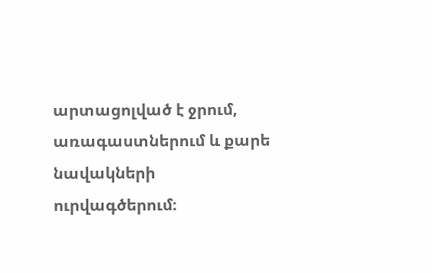արտացոլված է ջրում, առագաստներում և քարե նավակների ուրվագծերում։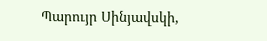Պարույր Սինյավսկի,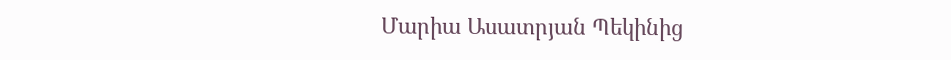Մարիա Ասատրյան Պեկինից